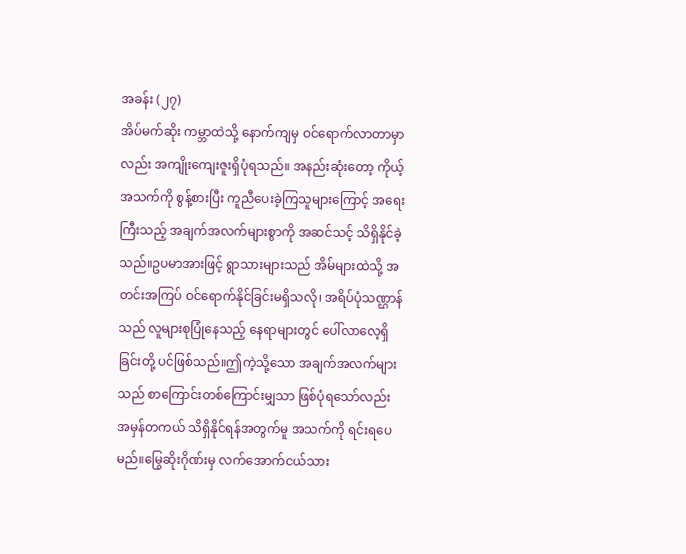အခန်း (၂၇)
အိပ်မက်ဆိုး ကမ္ဘာထဲသို့ နောက်ကျမှ ဝင်ရောက်လာတာမှာလည်း အကျိုးကျေးဇူးရှိပုံရသည်။ အနည်းဆုံးတော့ ကိုယ့်အသက်ကို စွန့်စားပြီး ကူညီပေးခဲ့ကြသူများကြောင့် အရေးကြီးသည့် အချက်အလက်များစွာကို အဆင်သင့် သိရှိနိုင်ခဲ့သည်။ဥပမာအားဖြင့် ရွာသားများသည် အိမ်များထဲသို့ အတင်းအကြပ် ဝင်ရောက်နိုင်ခြင်းမရှိသလို၊ အရိပ်ပုံသဏ္ဌာန်သည် လူများစုပြုံနေသည့် နေရာများတွင် ပေါ်လာလေ့ရှိခြင်းတို့ ပင်ဖြစ်သည်။ဤကဲ့သို့သော အချက်အလက်များသည် စာကြောင်းတစ်ကြောင်းမျှသာ ဖြစ်ပုံရသော်လည်း အမှန်တကယ် သိရှိနိုင်ရန်အတွက်မူ အသက်ကို ရင်းရပေမည်။မြွေဆိုးဂိုဏ်းမှ လက်အောက်ငယ်သား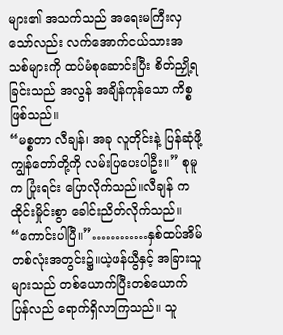များ၏ အသက်သည် အရေးမကြီးလှသော်လည်း လက်အောက်ငယ်သားအသစ်များကို ထပ်မံစုဆောင်းပြီး စိတ်ညှို့ရခြင်းသည် အလွန် အချိန်ကုန်သော ကိစ္စဖြစ်သည်။
“မစ္စတာ လီချန်၊ အခု လူတိုင်းနဲ့ ပြန်ဆုံဖို့ ကျွန်တော်တို့ကို လမ်းပြပေးပါဦး။” စုမူက ပြုံးရင်း ပြောလိုက်သည်။လီချန် က ထိုင်းမှိုင်းစွာ ခေါင်းညိတ်လိုက်သည်။ “ကောင်းပါပြီ။”…………နှစ်ထပ်အိမ် တစ်လုံးအတွင်း၌။ယဲ့ဖန်ယွီနှင့် အခြားသူများသည် တစ်ယောက်ပြီးတစ်ယောက် ပြန်လည် ရောက်ရှိလာကြသည်။ သူ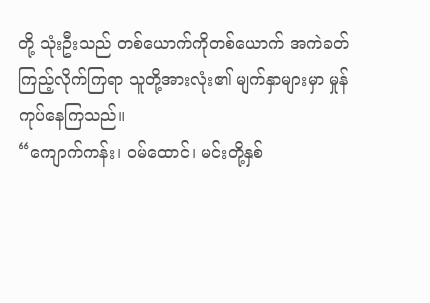တို့ သုံးဦးသည် တစ်ယောက်ကိုတစ်ယောက် အကဲခတ်ကြည့်လိုက်ကြရာ သူတို့အားလုံး၏ မျက်နှာများမှာ မှုန်ကုပ်နေကြသည်။
“ကျောက်ကန်း၊ ဝမ်ထောင်၊ မင်းတို့နှစ်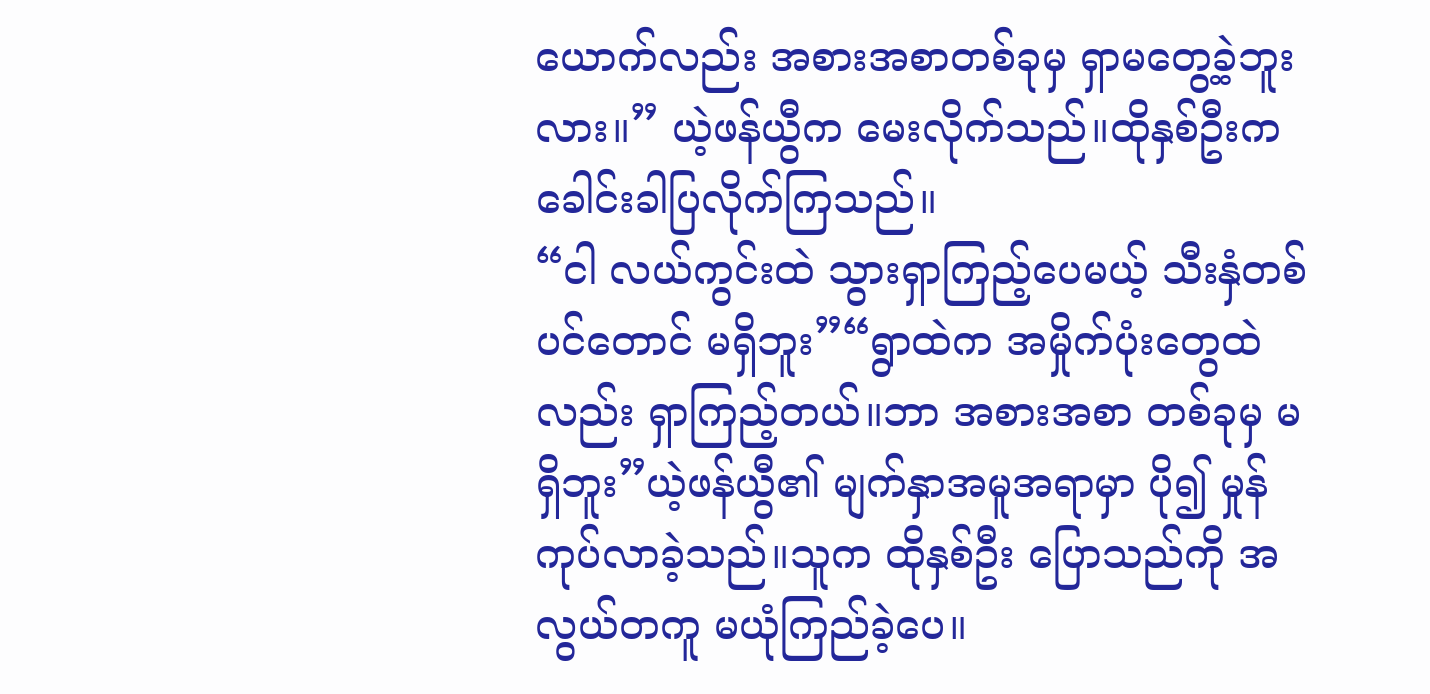ယောက်လည်း အစားအစာတစ်ခုမှ ရှာမတွေ့ခဲ့ဘူးလား။” ယဲ့ဖန်ယွီက မေးလိုက်သည်။ထိုနှစ်ဦးက ခေါင်းခါပြလိုက်ကြသည်။
“ငါ လယ်ကွင်းထဲ သွားရှာကြည့်ပေမယ့် သီးနှံတစ်ပင်တောင် မရှိဘူး”“ရွာထဲက အမှိုက်ပုံးတွေထဲလည်း ရှာကြည့်တယ်။ဘာ အစားအစာ တစ်ခုမှ မရှိဘူး”ယဲ့ဖန်ယွီ၏ မျက်နှာအမူအရာမှာ ပို၍ မှုန်ကုပ်လာခဲ့သည်။သူက ထိုနှစ်ဦး ပြောသည်ကို အလွယ်တကူ မယုံကြည်ခဲ့ပေ။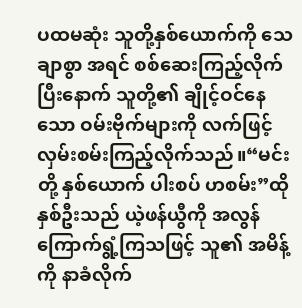ပထမဆုံး သူတို့နှစ်ယောက်ကို သေချာစွာ အရင် စစ်ဆေးကြည့်လိုက်ပြီးနောက် သူတို့၏ ချိုင့်ဝင်နေသော ဝမ်းဗိုက်များကို လက်ဖြင့် လှမ်းစမ်းကြည့်လိုက်သည်။“မင်းတို့ နှစ်ယောက် ပါးစပ် ဟစမ်း”ထိုနှစ်ဦးသည် ယဲ့ဖန်ယွီကို အလွန် ကြောက်ရွံ့ကြသဖြင့် သူ၏ အမိန့်ကို နာခံလိုက်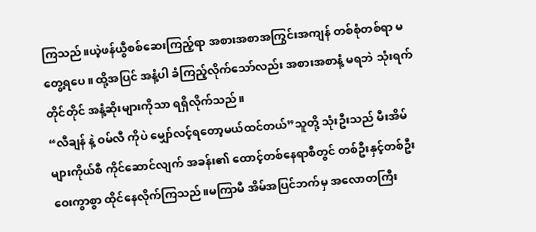ကြသည်။ယဲ့ဖန်ယွီစစ်ဆေးကြည့်ရာ အစားအစာအကြွင်းအကျန် တစ်စုံတစ်ရာ မတွေ့ရပေ။ ထို့အပြင် အနံ့ပါ ခံကြည့်လိုက်သော်လည်း အစားအစာနံ့ မရဘဲ သုံးရက်တိုင်တိုင် အနံ့ဆိုးများကိုသာ ရရှိလိုက်သည်။
“လီချန် နဲ့ ဝမ်လီ ကိုပဲ မျှော်လင့်ရတော့မယ်ထင်တယ်”သူတို့ သုံးဦးသည် မီးအိမ်များကိုယ်စီ ကိုင်ဆောင်လျက် အခန်း၏ ထောင့်တစ်နေရာစီတွင် တစ်ဦးနှင့်တစ်ဦး ဝေးကွာစွာ ထိုင်နေလိုက်ကြသည်။မကြာမီ အိမ်အပြင်ဘက်မှ အလောတကြီး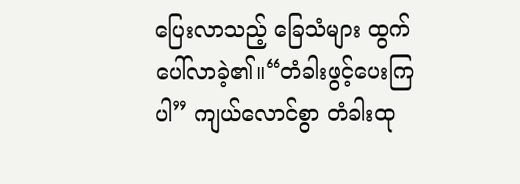ပြေးလာသည့် ခြေသံများ ထွက်ပေါ်လာခဲ့၏။“တံခါးဖွင့်ပေးကြပါ” ကျယ်လောင်စွာ တံခါးထု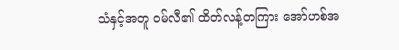သံနှင့်အတူ ဝမ်လီ၏ ထိတ်လန့်တကြား အော်ဟစ်အ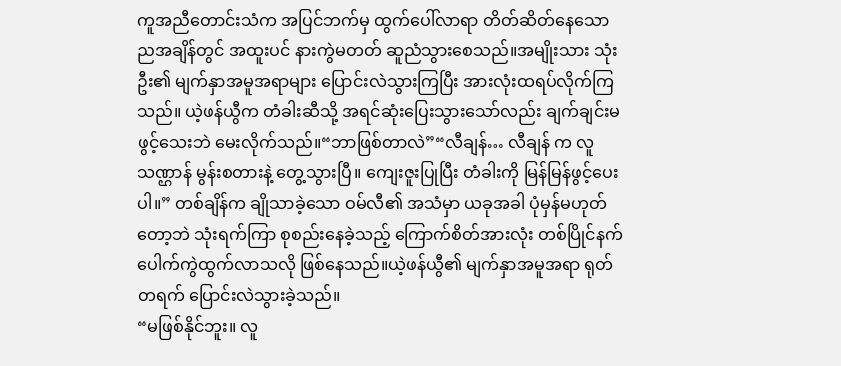ကူအညီတောင်းသံက အပြင်ဘက်မှ ထွက်ပေါ်လာရာ တိတ်ဆိတ်နေသော ညအချိန်တွင် အထူးပင် နားကွဲမတတ် ဆူညံသွားစေသည်။အမျိုးသား သုံးဦး၏ မျက်နှာအမူအရာများ ပြောင်းလဲသွားကြပြီး အားလုံးထရပ်လိုက်ကြသည်။ ယဲ့ဖန်ယွီက တံခါးဆီသို့ အရင်ဆုံးပြေးသွားသော်လည်း ချက်ချင်းမဖွင့်သေးဘဲ မေးလိုက်သည်။“ဘာဖြစ်တာလဲ”“လီချန်… လီချန် က လူသဏ္ဌာန် မွန်းစတားနဲ့ တွေ့သွားပြီ။ ကျေးဇူးပြုပြီး တံခါးကို မြန်မြန်ဖွင့်ပေးပါ။” တစ်ချိန်က ချိုသာခဲ့သော ဝမ်လီ၏ အသံမှာ ယခုအခါ ပုံမှန်မဟုတ်တော့ဘဲ သုံးရက်ကြာ စုစည်းနေခဲ့သည့် ကြောက်စိတ်အားလုံး တစ်ပြိုင်နက် ပေါက်ကွဲထွက်လာသလို ဖြစ်နေသည်။ယဲ့ဖန်ယွီ၏ မျက်နှာအမူအရာ ရုတ်တရက် ပြောင်းလဲသွားခဲ့သည်။
“မဖြစ်နိုင်ဘူး။ လူ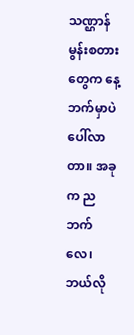သဏ္ဌာန်မွန်းစတား တွေက နေ့ဘက်မှာပဲ ပေါ်လာတာ။ အခုက ညဘက်လေ၊ ဘယ်လို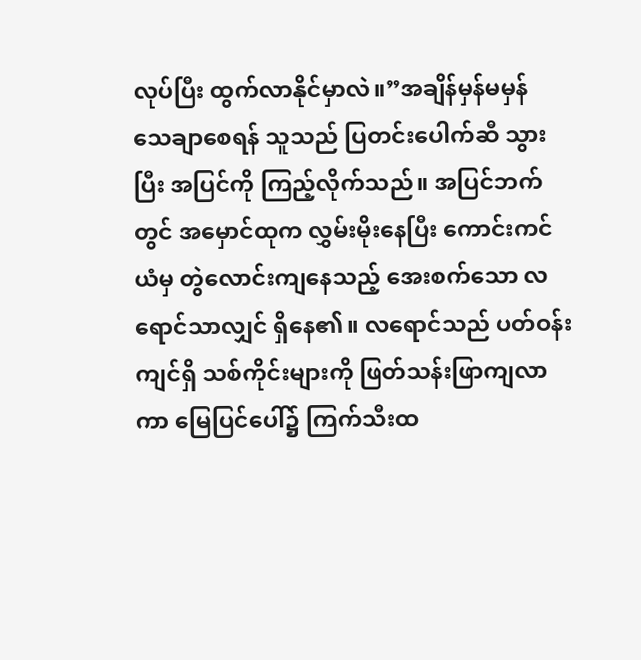လုပ်ပြီး ထွက်လာနိုင်မှာလဲ။”အချိန်မှန်မမှန် သေချာစေရန် သူသည် ပြတင်းပေါက်ဆီ သွားပြီး အပြင်ကို ကြည့်လိုက်သည်။ အပြင်ဘက်တွင် အမှောင်ထုက လွှမ်းမိုးနေပြီး ကောင်းကင်ယံမှ တွဲလောင်းကျနေသည့် အေးစက်သော လရောင်သာလျှင် ရှိနေ၏။ လရောင်သည် ပတ်ဝန်းကျင်ရှိ သစ်ကိုင်းများကို ဖြတ်သန်းဖြာကျလာကာ မြေပြင်ပေါ်၌ ကြက်သီးထ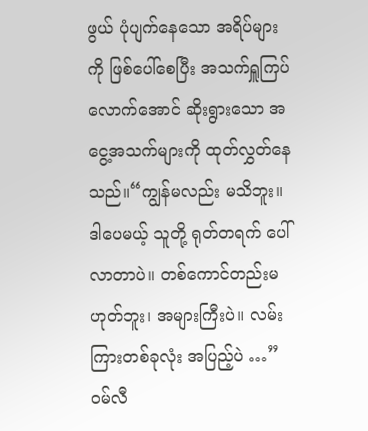ဖွယ် ပုံပျက်နေသော အရိပ်များကို ဖြစ်ပေါ်စေပြီး အသက်ရှူကြပ်လောက်အောင် ဆိုးရွားသော အငွေ့အသက်များကို ထုတ်လွှတ်နေသည်။“ကျွန်မလည်း မသိဘူး။ ဒါပေမယ့် သူတို့ ရုတ်တရက် ပေါ်လာတာပဲ။ တစ်ကောင်တည်းမဟုတ်ဘူး၊ အများကြီးပဲ။ လမ်းကြားတစ်ခုလုံး အပြည့်ပဲ …” ဝမ်လီ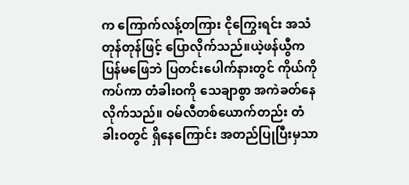က ကြောက်လန့်တကြား ငိုကြွေးရင်း အသံတုန်တုန်ဖြင့် ပြောလိုက်သည်။ယဲ့ဖန်ယွီက ပြန်မဖြေဘဲ ပြတင်းပေါက်နားတွင် ကိုယ်ကိုကပ်ကာ တံခါးဝကို သေချာစွာ အကဲခတ်နေလိုက်သည်။ ဝမ်လီတစ်ယောက်တည်း တံခါးဝတွင် ရှိနေကြောင်း အတည်ပြုပြီးမှသာ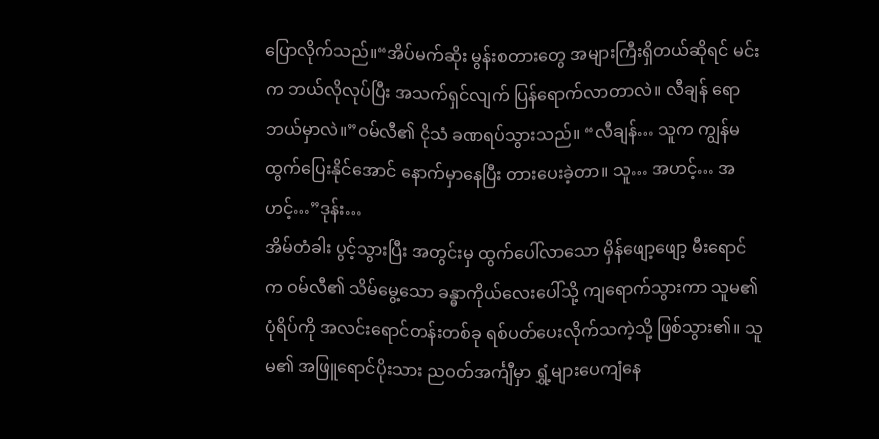ပြောလိုက်သည်။“အိပ်မက်ဆိုး မွန်းစတားတွေ အများကြီးရှိတယ်ဆိုရင် မင်းက ဘယ်လိုလုပ်ပြီး အသက်ရှင်လျက် ပြန်ရောက်လာတာလဲ။ လီချန် ရော ဘယ်မှာလဲ။”ဝမ်လီ၏ ငိုသံ ခဏရပ်သွားသည်။ “လီချန်… သူက ကျွန်မ ထွက်ပြေးနိုင်အောင် နောက်မှာနေပြီး တားပေးခဲ့တာ။ သူ… အဟင့်… အဟင့်…”ဒုန်း…
အိမ်တံခါး ပွင့်သွားပြီး အတွင်းမှ ထွက်ပေါ်လာသော မှိန်ဖျော့ဖျော့ မီးရောင်က ဝမ်လီ၏ သိမ်မွေ့သော ခန္ဓာကိုယ်လေးပေါ်သို့ ကျရောက်သွားကာ သူမ၏ ပုံရိပ်ကို အလင်းရောင်တန်းတစ်ခု ရစ်ပတ်ပေးလိုက်သကဲ့သို့ ဖြစ်သွား၏။ သူမ၏ အဖြူရောင်ပိုးသား ညဝတ်အင်္ကျီမှာ ရွှံ့များပေကျံနေ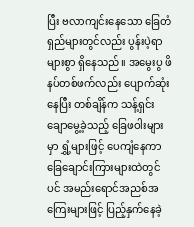ပြီး ဗလာကျင်းနေသော ခြေတံရှည်များတွင်လည်း ပွန်းပဲ့ရာများစွာ ရှိနေသည်။ အမွေးပွ ဖိနပ်တစ်ဖက်လည်း ပျောက်ဆုံးနေပြီး တစ်ချိန်က သန့်ရှင်းချောမွေ့ခဲ့သည့် ခြေဖဝါးများမှာ ရွှံ့များဖြင့် ပေကျံနေကာ ခြေချောင်းကြားများထဲတွင်ပင် အမည်းရောင်အညစ်အကြေးများဖြင့် ပြည့်နှက်နေခဲ့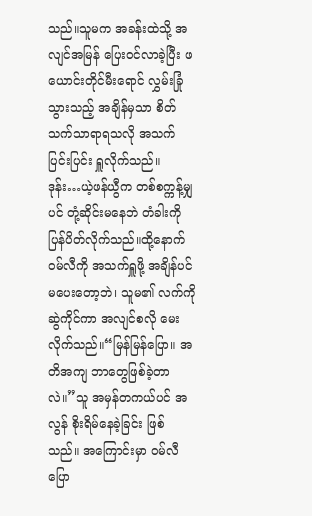သည်။သူမက အခန်းထဲသို့ အလျင်အမြန် ပြေးဝင်လာခဲ့ပြီး ဖယောင်းတိုင်မီးရောင် လွှမ်းခြုံသွားသည့် အချိန်မှသာ စိတ်သက်သာရာရသလို အသက်ပြင်းပြင်း ရှူလိုက်သည်။
ဒုန်း…ယဲ့ဖန်ယွီက တစ်စက္ကန့်မျှပင် တုံ့ဆိုင်းမနေဘဲ တံခါးကို ပြန်ပိတ်လိုက်သည်။ထို့နောက် ဝမ်လီကို အသက်ရှူဖို့ အချိန်ပင် မပေးတော့ဘဲ၊ သူမ၏ လက်ကို ဆွဲကိုင်ကာ အလျင်စလို မေးလိုက်သည်။“မြန်မြန်ပြော။ အတိအကျ ဘာတွေဖြစ်ခဲ့တာလဲ။”သူ အမှန်တကယ်ပင် အလွန် စိုးရိမ်နေခဲ့ခြင်း ဖြစ်သည်။ အကြောင်းမှာ ဝမ်လီပြော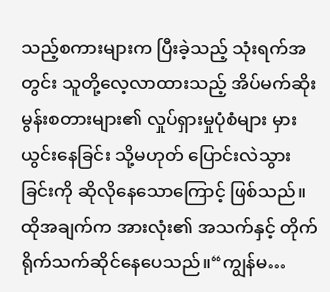သည့်စကားများက ပြီးခဲ့သည့် သုံးရက်အတွင်း သူတို့လေ့လာထားသည့် အိပ်မက်ဆိုး မွန်းစတားများ၏ လှုပ်ရှားမှုပုံစံများ မှားယွင်းနေခြင်း သို့မဟုတ် ပြောင်းလဲသွားခြင်းကို ဆိုလိုနေသောကြောင့် ဖြစ်သည်။ ထိုအချက်က အားလုံး၏ အသက်နှင့် တိုက်ရိုက်သက်ဆိုင်နေပေသည်။“ကျွန်မ…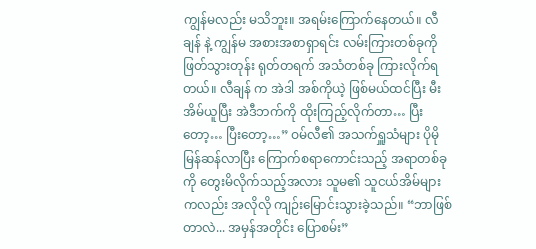ကျွန်မလည်း မသိဘူး။ အရမ်းကြောက်နေတယ်။ လီချန် နဲ့ ကျွန်မ အစားအစာရှာရင်း လမ်းကြားတစ်ခုကို ဖြတ်သွားတုန်း ရုတ်တရက် အသံတစ်ခု ကြားလိုက်ရတယ်။ လီချန် က အဲဒါ အစ်ကိုယဲ့ ဖြစ်မယ်ထင်ပြီး မီးအိမ်ယူပြီး အဲဒီဘက်ကို ထိုးကြည့်လိုက်တာ… ပြီးတော့… ပြီးတော့…” ဝမ်လီ၏ အသက်ရှူသံများ ပိုမို မြန်ဆန်လာပြီး ကြောက်စရာကောင်းသည့် အရာတစ်ခုကို တွေးမိလိုက်သည့်အလား သူမ၏ သူငယ်အိမ်များကလည်း အလိုလို ကျဉ်းမြောင်းသွားခဲ့သည်။ “ဘာဖြစ်တာလဲ... အမှန်အတိုင်း ပြောစမ်း”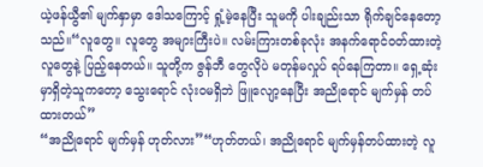ယဲ့ဖန်ယွီ၏ မျက်နှာမှာ ဒေါသကြောင့် ရှုံ့မဲ့နေပြီး သူမကို ပါးချည်းသာ ရိုက်ချင်နေတော့သည်။“လူတွေ။ လူတွေ အများကြီးပဲ။ လမ်းကြားတစ်ခုလုံး အနက်ရောင်ဝတ်ထားတဲ့ လူတွေနဲ့ ပြည့်နေတယ်။ သူတို့က ဇွန်ဘီ တွေလိုပဲ မတုန်မလှုပ် ရပ်နေကြတာ။ ရှေ့ဆုံးမှာရှိတဲ့သူကတော့ သွေးရောင် လုံးဝမရှိဘဲ ဖြူလျော့နေပြီး အညိုရောင် မျက်မှန် တပ်ထားတယ်”
“အညိုရောင် မျက်မှန် ဟုတ်လား”“ဟုတ်တယ်၊ အညိုရောင် မျက်မှန်တပ်ထားတဲ့ လူ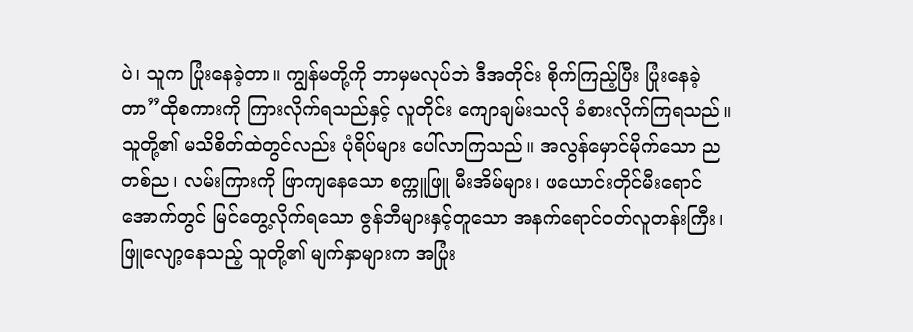ပဲ၊ သူက ပြုံးနေခဲ့တာ။ ကျွန်မတို့ကို ဘာမှမလုပ်ဘဲ ဒီအတိုင်း စိုက်ကြည့်ပြီး ပြုံးနေခဲ့တာ”ထိုစကားကို ကြားလိုက်ရသည်နှင့် လူတိုင်း ကျောချမ်းသလို ခံစားလိုက်ကြရသည်။သူတို့၏ မသိစိတ်ထဲတွင်လည်း ပုံရိပ်များ ပေါ်လာကြသည်။ အလွန်မှောင်မိုက်သော ညတစ်ည၊ လမ်းကြားကို ဖြာကျနေသော စက္ကူဖြူ မီးအိမ်များ၊ ဖယောင်းတိုင်မီးရောင်အောက်တွင် မြင်တွေ့လိုက်ရသော ဇွန်ဘီများနှင့်တူသော အနက်ရောင်ဝတ်လူတန်းကြီး၊ ဖြူလျော့နေသည့် သူတို့၏ မျက်နှာများက အပြုံး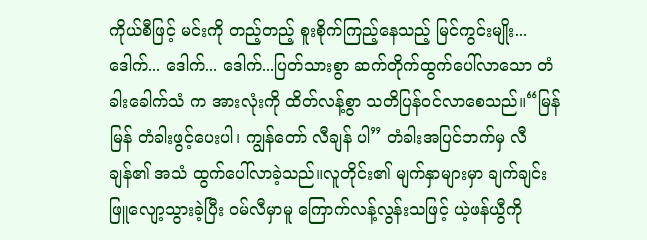ကိုယ်စီဖြင့် မင်းကို တည့်တည့် စူးစိုက်ကြည့်နေသည့် မြင်ကွင်းမျိုး...
ဒေါက်... ဒေါက်... ဒေါက်...ပြတ်သားစွာ ဆက်တိုက်ထွက်ပေါ်လာသော တံခါးခေါက်သံ က အားလုံးကို ထိတ်လန့်စွာ သတိပြန်ဝင်လာစေသည်။“မြန်မြန် တံခါးဖွင့်ပေးပါ၊ ကျွန်တော် လီချန် ပါ” တံခါးအပြင်ဘက်မှ လီချန်၏ အသံ ထွက်ပေါ်လာခဲ့သည်။လူတိုင်း၏ မျက်နှာများမှာ ချက်ချင်း ဖြူလျော့သွားခဲ့ပြီး ဝမ်လီမှာမူ ကြောက်လန့်လွန်းသဖြင့် ယဲ့ဖန်ယွီကို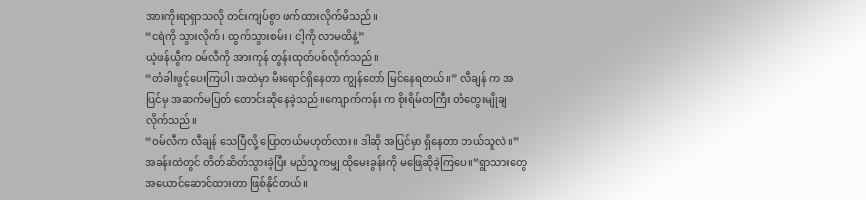အားကိုးရာရှာသလို တင်းကျပ်စွာ ဖက်ထားလိုက်မိသည်။
“ငရဲကို သွားလိုက်၊ ထွက်သွားစမ်း၊ ငါ့ကို လာမထိနဲ့”
ယဲ့ဖန်ယွီက ဝမ်လီကို အားကုန် တွန်းထုတ်ပစ်လိုက်သည်။
“တံခါးဖွင့်ပေးကြပါ၊ အထဲမှာ မီးရောင်ရှိနေတာ ကျွန်တော် မြင်နေရတယ်။” လီချန် က အပြင်မှ အဆက်မပြတ် တောင်းဆိုနေခဲ့သည်။ကျောက်ကန်း က စိုးရိမ်တကြီး တံတွေးမျိုချလိုက်သည်။
“ဝမ်လီက လီချန် သေပြီလို့ ပြောတယ်မဟုတ်လား။ ဒါဆို အပြင်မှာ ရှိနေတာ ဘယ်သူလဲ။”အခန်းထဲတွင် တိတ်ဆိတ်သွားခဲ့ပြီး မည်သူကမျှ ထိုမေးခွန်းကို မဖြေဆိုခဲ့ကြပေ။“ရွာသားတွေ အယောင်ဆောင်ထားတာ ဖြစ်နိုင်တယ်။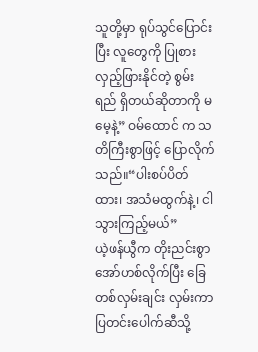သူတို့မှာ ရုပ်သွင်ပြောင်းပြီး လူတွေကို ပြုစားလှည့်ဖြားနိုင်တဲ့ စွမ်းရည် ရှိတယ်ဆိုတာကို မမေ့နဲ့” ဝမ်ထောင် က သတိကြီးစွာဖြင့် ပြောလိုက်သည်။“ပါးစပ်ပိတ်ထား၊ အသံမထွက်နဲ့၊ ငါ သွားကြည့်မယ်”
ယဲ့ဖန်ယွီက တိုးညင်းစွာ အော်ဟစ်လိုက်ပြီး ခြေတစ်လှမ်းချင်း လှမ်းကာ ပြတင်းပေါက်ဆီသို့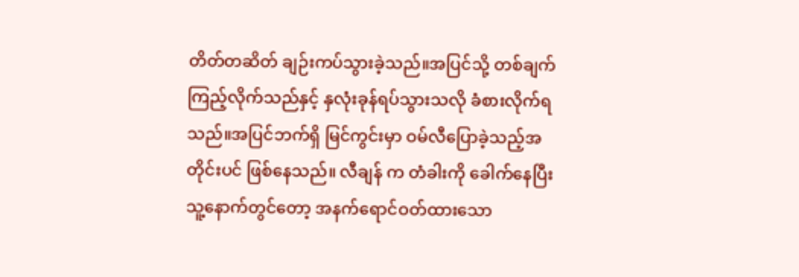တိတ်တဆိတ် ချဉ်းကပ်သွားခဲ့သည်။အပြင်သို့ တစ်ချက်ကြည့်လိုက်သည်နှင့် နှလုံးခုန်ရပ်သွားသလို ခံစားလိုက်ရသည်။အပြင်ဘက်ရှိ မြင်ကွင်းမှာ ဝမ်လီပြောခဲ့သည့်အတိုင်းပင် ဖြစ်နေသည်။ လီချန် က တံခါးကို ခေါက်နေပြီး သူ့နောက်တွင်တော့ အနက်ရောင်ဝတ်ထားသော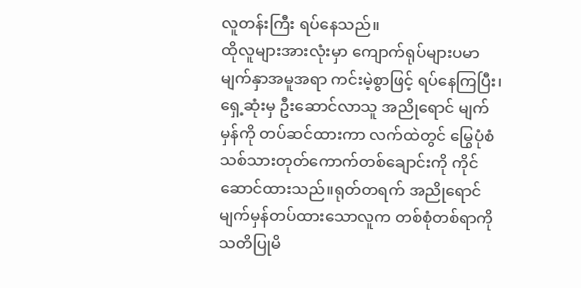လူတန်းကြီး ရပ်နေသည်။
ထိုလူများအားလုံးမှာ ကျောက်ရုပ်များပမာ မျက်နှာအမူအရာ ကင်းမဲ့စွာဖြင့် ရပ်နေကြပြီး၊ ရှေ့ဆုံးမှ ဦးဆောင်လာသူ အညိုရောင် မျက်မှန်ကို တပ်ဆင်ထားကာ လက်ထဲတွင် မြွေပုံစံ သစ်သားတုတ်ကောက်တစ်ချောင်းကို ကိုင်ဆောင်ထားသည်။ရုတ်တရက် အညိုရောင်မျက်မှန်တပ်ထားသောလူက တစ်စုံတစ်ရာကို သတိပြုမိ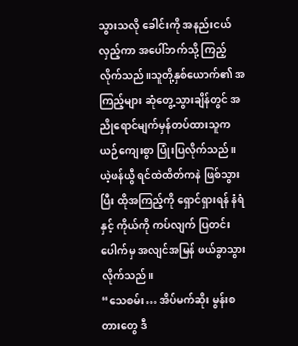သွားသလို ခေါင်းကို အနည်းငယ်လှည့်ကာ အပေါ်ဘက်သို့ ကြည့်လိုက်သည်။သူတို့နှစ်ယောက်၏ အကြည့်များ ဆုံတွေ့သွားချိန်တွင် အညိုရောင်မျက်မှန်တပ်ထားသူက ယဉ်ကျေးစွာ ပြုံးပြလိုက်သည်။ယဲ့ဖန်ယွီ ရင်ထဲထိတ်ကနဲ ဖြစ်သွားပြီး ထိုအကြည့်ကို ရှောင်ရှားရန် နံရံနှင့် ကိုယ်ကို ကပ်လျက် ပြတင်းပေါက်မှ အလျင်အမြန် ဖယ်ခွာသွားလိုက်သည်။
“သေစမ်း… အိပ်မက်ဆိုး မွန်းစတားတွေ ဒီ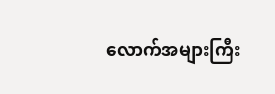လောက်အများကြီး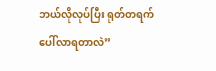ဘယ်လိုလုပ်ပြီး ရုတ်တရက် ပေါ်လာရတာလဲ”